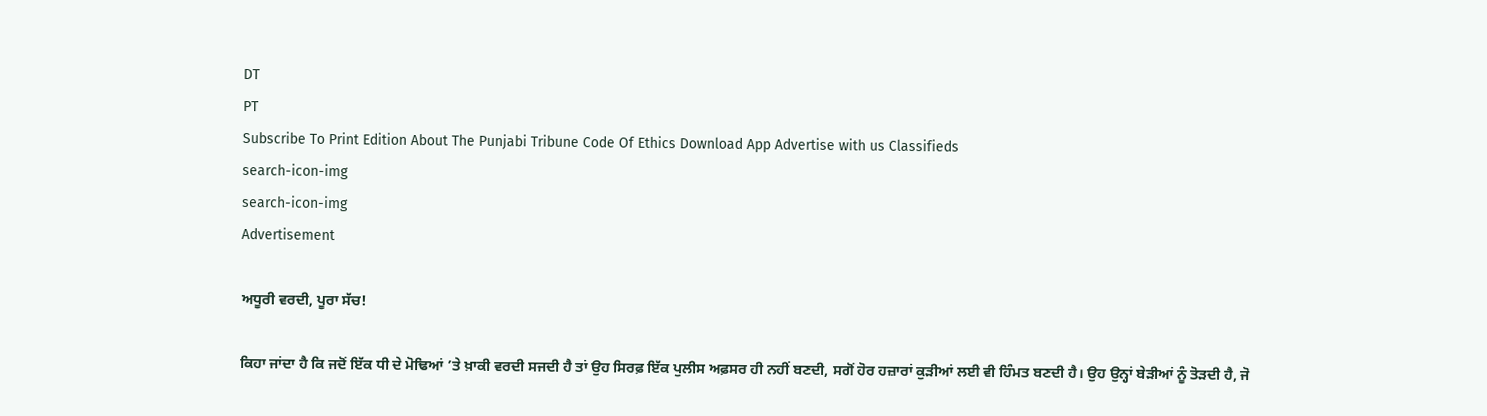DT
PT
Subscribe To Print Edition About The Punjabi Tribune Code Of Ethics Download App Advertise with us Classifieds
search-icon-img
search-icon-img
Advertisement

ਅਧੂਰੀ ਵਰਦੀ, ਪੂਰਾ ਸੱਚ!

ਕਿਹਾ ਜਾਂਦਾ ਹੈ ਕਿ ਜਦੋਂ ਇੱਕ ਧੀ ਦੇ ਮੋਢਿਆਂ ’ਤੇ ਖ਼ਾਕੀ ਵਰਦੀ ਸਜਦੀ ਹੈ ਤਾਂ ਉਹ ਸਿਰਫ਼ ਇੱਕ ਪੁਲੀਸ ਅਫ਼ਸਰ ਹੀ ਨਹੀਂ ਬਣਦੀ, ਸਗੋਂ ਹੋਰ ਹਜ਼ਾਰਾਂ ਕੁੜੀਆਂ ਲਈ ਵੀ ਹਿੰਮਤ ਬਣਦੀ ਹੈ। ਉਹ ਉਨ੍ਹਾਂ ਬੇੜੀਆਂ ਨੂੰ ਤੋੜਦੀ ਹੈ, ਜੋ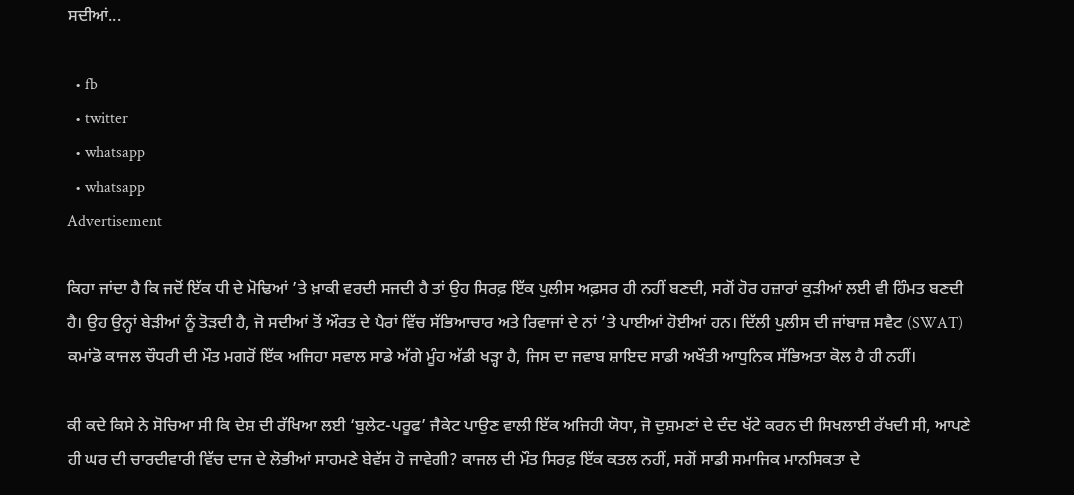ਸਦੀਆਂ...

  • fb
  • twitter
  • whatsapp
  • whatsapp
Advertisement

ਕਿਹਾ ਜਾਂਦਾ ਹੈ ਕਿ ਜਦੋਂ ਇੱਕ ਧੀ ਦੇ ਮੋਢਿਆਂ ’ਤੇ ਖ਼ਾਕੀ ਵਰਦੀ ਸਜਦੀ ਹੈ ਤਾਂ ਉਹ ਸਿਰਫ਼ ਇੱਕ ਪੁਲੀਸ ਅਫ਼ਸਰ ਹੀ ਨਹੀਂ ਬਣਦੀ, ਸਗੋਂ ਹੋਰ ਹਜ਼ਾਰਾਂ ਕੁੜੀਆਂ ਲਈ ਵੀ ਹਿੰਮਤ ਬਣਦੀ ਹੈ। ਉਹ ਉਨ੍ਹਾਂ ਬੇੜੀਆਂ ਨੂੰ ਤੋੜਦੀ ਹੈ, ਜੋ ਸਦੀਆਂ ਤੋਂ ਔਰਤ ਦੇ ਪੈਰਾਂ ਵਿੱਚ ਸੱਭਿਆਚਾਰ ਅਤੇ ਰਿਵਾਜਾਂ ਦੇ ਨਾਂ ’ਤੇ ਪਾਈਆਂ ਹੋਈਆਂ ਹਨ। ਦਿੱਲੀ ਪੁਲੀਸ ਦੀ ਜਾਂਬਾਜ਼ ਸਵੈਟ (SWAT) ਕਮਾਂਡੋ ਕਾਜਲ ਚੌਧਰੀ ਦੀ ਮੌਤ ਮਗਰੋਂ ਇੱਕ ਅਜਿਹਾ ਸਵਾਲ ਸਾਡੇ ਅੱਗੇ ਮੂੰਹ ਅੱਡੀ ਖੜ੍ਹਾ ਹੈ, ਜਿਸ ਦਾ ਜਵਾਬ ਸ਼ਾਇਦ ਸਾਡੀ ਅਖੌਤੀ ਆਧੁਨਿਕ ਸੱਭਿਅਤਾ ਕੋਲ ਹੈ ਹੀ ਨਹੀਂ।

ਕੀ ਕਦੇ ਕਿਸੇ ਨੇ ਸੋਚਿਆ ਸੀ ਕਿ ਦੇਸ਼ ਦੀ ਰੱਖਿਆ ਲਈ ‘ਬੁਲੇਟ-ਪਰੂਫ’ ਜੈਕੇਟ ਪਾਉਣ ਵਾਲੀ ਇੱਕ ਅਜਿਹੀ ਯੋਧਾ, ਜੋ ਦੁਸ਼ਮਣਾਂ ਦੇ ਦੰਦ ਖੱਟੇ ਕਰਨ ਦੀ ਸਿਖਲਾਈ ਰੱਖਦੀ ਸੀ, ਆਪਣੇ ਹੀ ਘਰ ਦੀ ਚਾਰਦੀਵਾਰੀ ਵਿੱਚ ਦਾਜ ਦੇ ਲੋਭੀਆਂ ਸਾਹਮਣੇ ਬੇਵੱਸ ਹੋ ਜਾਵੇਗੀ? ਕਾਜਲ ਦੀ ਮੌਤ ਸਿਰਫ਼ ਇੱਕ ਕਤਲ ਨਹੀਂ, ਸਗੋਂ ਸਾਡੀ ਸਮਾਜਿਕ ਮਾਨਸਿਕਤਾ ਦੇ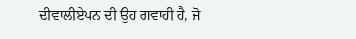ਦੀਵਾਲੀਏਪਨ ਦੀ ਉਹ ਗਵਾਹੀ ਹੈ, ਜੋ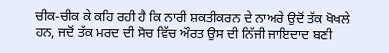ਚੀਕ-ਚੀਕ ਕੇ ਕਹਿ ਰਹੀ ਹੈ ਕਿ ਨਾਰੀ ਸ਼ਕਤੀਕਰਨ ਦੇ ਨਾਅਰੇ ਉਦੋਂ ਤੱਕ ਖੋਖਲੇ ਹਨ, ਜਦੋਂ ਤੱਕ ਮਰਦ ਦੀ ਸੋਚ ਵਿੱਚ ਔਰਤ ਉਸ ਦੀ ਨਿੱਜੀ ਜਾਇਦਾਦ ਬਣੀ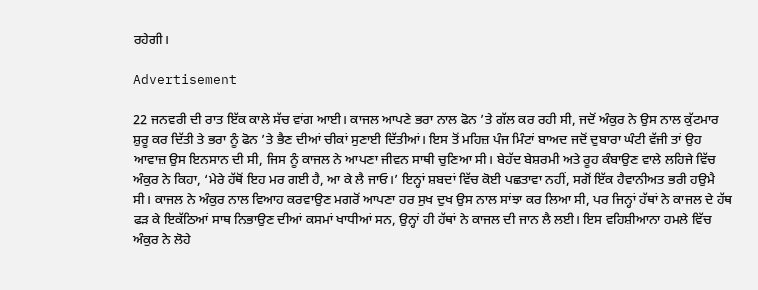ਰਹੇਗੀ।

Advertisement

22 ਜਨਵਰੀ ਦੀ ਰਾਤ ਇੱਕ ਕਾਲੇ ਸੱਚ ਵਾਂਗ ਆਈ। ਕਾਜਲ ਆਪਣੇ ਭਰਾ ਨਾਲ ਫੋਨ ’ਤੇ ਗੱਲ ਕਰ ਰਹੀ ਸੀ, ਜਦੋਂ ਅੰਕੁਰ ਨੇ ਉਸ ਨਾਲ ਕੁੱਟਮਾਰ ਸ਼ੁਰੂ ਕਰ ਦਿੱਤੀ ਤੇ ਭਰਾ ਨੂੰ ਫੋਨ ’ਤੇ ਭੈਣ ਦੀਆਂ ਚੀਕਾਂ ਸੁਣਾਈ ਦਿੱਤੀਆਂ। ਇਸ ਤੋਂ ਮਹਿਜ਼ ਪੰਜ ਮਿੰਟਾਂ ਬਾਅਦ ਜਦੋਂ ਦੁਬਾਰਾ ਘੰਟੀ ਵੱਜੀ ਤਾਂ ਉਹ ਆਵਾਜ਼ ਉਸ ਇਨਸਾਨ ਦੀ ਸੀ, ਜਿਸ ਨੂੰ ਕਾਜਲ ਨੇ ਆਪਣਾ ਜੀਵਨ ਸਾਥੀ ਚੁਣਿਆ ਸੀ। ਬੇਹੱਦ ਬੇਸ਼ਰਮੀ ਅਤੇ ਰੂਹ ਕੰਬਾਉਣ ਵਾਲੇ ਲਹਿਜੇ ਵਿੱਚ ਅੰਕੁਰ ਨੇ ਕਿਹਾ, ‘ਮੇਰੇ ਹੱਥੋਂ ਇਹ ਮਰ ਗਈ ਹੈ, ਆ ਕੇ ਲੈ ਜਾਓ।’ ਇਨ੍ਹਾਂ ਸ਼ਬਦਾਂ ਵਿੱਚ ਕੋਈ ਪਛਤਾਵਾ ਨਹੀਂ, ਸਗੋਂ ਇੱਕ ਹੈਵਾਨੀਅਤ ਭਰੀ ਹਉਮੈ ਸੀ। ਕਾਜਲ ਨੇ ਅੰਕੁਰ ਨਾਲ ਵਿਆਹ ਕਰਵਾਉਣ ਮਗਰੋਂ ਆਪਣਾ ਹਰ ਸੁਖ ਦੁਖ ਉਸ ਨਾਲ ਸਾਂਝਾ ਕਰ ਲਿਆ ਸੀ, ਪਰ ਜਿਨ੍ਹਾਂ ਹੱਥਾਂ ਨੇ ਕਾਜਲ ਦੇ ਹੱਥ ਫੜ ਕੇ ਇਕੱਠਿਆਂ ਸਾਥ ਨਿਭਾਉਣ ਦੀਆਂ ਕਸਮਾਂ ਖਾਧੀਆਂ ਸਨ, ਉਨ੍ਹਾਂ ਹੀ ਹੱਥਾਂ ਨੇ ਕਾਜਲ ਦੀ ਜਾਨ ਲੈ ਲਈ। ਇਸ ਵਹਿਸ਼ੀਆਨਾ ਹਮਲੇ ਵਿੱਚ ਅੰਕੁਰ ਨੇ ਲੋਹੇ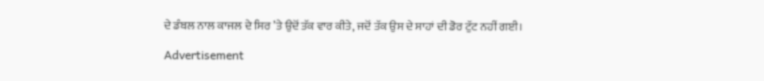ਦੇ ਡੰਬਲ ਨਾਲ ਕਾਜਲ ਦੇ ਸਿਰ ’ਤੇ ਉਦੋਂ ਤੱਕ ਵਾਰ ਕੀਤੇ, ਜਦੋਂ ਤੱਕ ਉਸ ਦੇ ਸਾਹਾਂ ਦੀ ਡੋਰ ਟੁੱਟ ਨਹੀਂ ਗਈ।

Advertisement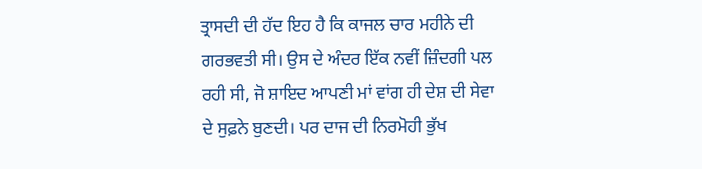ਤ੍ਰਾਸਦੀ ਦੀ ਹੱਦ ਇਹ ਹੈ ਕਿ ਕਾਜਲ ਚਾਰ ਮਹੀਨੇ ਦੀ ਗਰਭਵਤੀ ਸੀ। ਉਸ ਦੇ ਅੰਦਰ ਇੱਕ ਨਵੀਂ ਜ਼ਿੰਦਗੀ ਪਲ ਰਹੀ ਸੀ, ਜੋ ਸ਼ਾਇਦ ਆਪਣੀ ਮਾਂ ਵਾਂਗ ਹੀ ਦੇਸ਼ ਦੀ ਸੇਵਾ ਦੇ ਸੁਫ਼ਨੇ ਬੁਣਦੀ। ਪਰ ਦਾਜ ਦੀ ਨਿਰਮੋਹੀ ਭੁੱਖ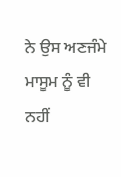ਨੇ ਉਸ ਅਣਜੰਮੇ ਮਾਸੂਮ ਨੂੰ ਵੀ ਨਹੀਂ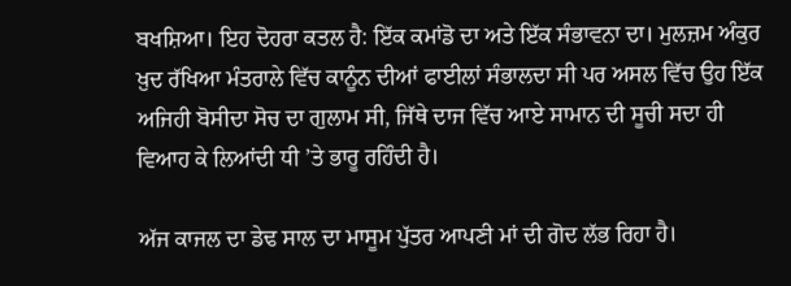ਬਖਸ਼ਿਆ। ਇਹ ਦੋਹਰਾ ਕਤਲ ਹੈ: ਇੱਕ ਕਮਾਂਡੋ ਦਾ ਅਤੇ ਇੱਕ ਸੰਭਾਵਨਾ ਦਾ। ਮੁਲਜ਼ਮ ਅੰਕੁਰ ਖ਼ੁਦ ਰੱਖਿਆ ਮੰਤਰਾਲੇ ਵਿੱਚ ਕਾਨੂੰਨ ਦੀਆਂ ਫਾਈਲਾਂ ਸੰਭਾਲਦਾ ਸੀ ਪਰ ਅਸਲ ਵਿੱਚ ਉਹ ਇੱਕ ਅਜਿਹੀ ਬੋਸੀਦਾ ਸੋਚ ਦਾ ਗੁਲਾਮ ਸੀ, ਜਿੱਥੇ ਦਾਜ ਵਿੱਚ ਆਏ ਸਾਮਾਨ ਦੀ ਸੂਚੀ ਸਦਾ ਹੀ ਵਿਆਹ ਕੇ ਲਿਆਂਦੀ ਧੀ ’ਤੇ ਭਾਰੂ ਰਹਿੰਦੀ ਹੈ।

ਅੱਜ ਕਾਜਲ ਦਾ ਡੇਢ ਸਾਲ ਦਾ ਮਾਸੂਮ ਪੁੱਤਰ ਆਪਣੀ ਮਾਂ ਦੀ ਗੋਦ ਲੱਭ ਰਿਹਾ ਹੈ।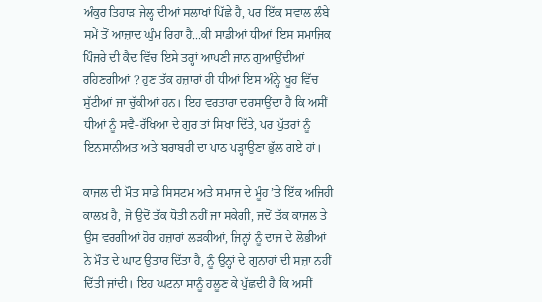ਅੰਕੁਰ ਤਿਹਾੜ ਜੇਲ੍ਹ ਦੀਆਂ ਸਲਾਖਾਂ ਪਿੱਛੇ ਹੈ, ਪਰ ਇੱਕ ਸਵਾਲ ਲੰਬੇ ਸਮੇਂ ਤੋਂ ਆਜ਼ਾਦ ਘੁੰਮ ਰਿਹਾ ਹੈ...ਕੀ ਸਾਡੀਆਂ ਧੀਆਂ ਇਸ ਸਮਾਜਿਕ ਪਿੰਜਰੇ ਦੀ ਕੈਦ ਵਿੱਚ ਇਸੇ ਤਰ੍ਹਾਂ ਆਪਣੀ ਜਾਨ ਗੁਆਉਂਦੀਆਂ ਰਹਿਣਗੀਆਂ ? ਹੁਣ ਤੱਕ ਹਜ਼ਾਰਾਂ ਹੀ ਧੀਆਂ ਇਸ ਅੰਨ੍ਹੇ ਖੂਹ ਵਿੱਚ ਸੁੱਟੀਆਂ ਜਾ ਚੁੱਕੀਆਂ ਹਨ। ਇਹ ਵਰਤਾਰਾ ਦਰਸਾਉਂਦਾ ਹੈ ਕਿ ਅਸੀਂ ਧੀਆਂ ਨੂੰ ਸਵੈ-ਰੱਖਿਆ ਦੇ ਗੁਰ ਤਾਂ ਸਿਖਾ ਦਿੱਤੇ, ਪਰ ਪੁੱਤਰਾਂ ਨੂੰ ਇਨਸਾਨੀਅਤ ਅਤੇ ਬਰਾਬਰੀ ਦਾ ਪਾਠ ਪੜ੍ਹਾਉਣਾ ਭੁੱਲ ਗਏ ਹਾਂ।

ਕਾਜਲ ਦੀ ਮੌਤ ਸਾਡੇ ਸਿਸਟਮ ਅਤੇ ਸਮਾਜ ਦੇ ਮੂੰਹ ’ਤੇ ਇੱਕ ਅਜਿਹੀ ਕਾਲਖ਼ ਹੈ, ਜੋ ਉਦੋਂ ਤੱਕ ਧੋਤੀ ਨਹੀਂ ਜਾ ਸਕੇਗੀ, ਜਦੋਂ ਤੱਕ ਕਾਜਲ ਤੇ ਉਸ ਵਰਗੀਆਂ ਹੋਰ ਹਜ਼ਾਰਾਂ ਲੜਕੀਆਂ, ਜਿਨ੍ਹਾਂ ਨੂੰ ਦਾਜ ਦੇ ਲੋਭੀਆਂ ਨੇ ਮੌਤ ਦੇ ਘਾਟ ਉਤਾਰ ਦਿੱਤਾ ਹੈ, ਨੂੰ ਉਨ੍ਹਾਂ ਦੇ ਗੁਨਾਹਾਂ ਦੀ ਸਜ਼ਾ ਨਹੀਂ ਦਿੱਤੀ ਜਾਂਦੀ। ਇਹ ਘਟਨਾ ਸਾਨੂੰ ਹਲੂਣ ਕੇ ਪੁੱਛਦੀ ਹੈ ਕਿ ਅਸੀਂ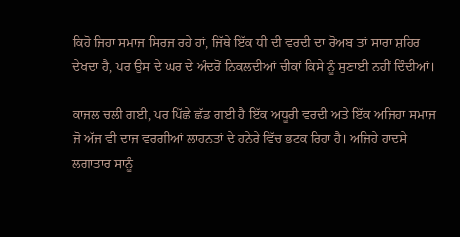ਕਿਹੋ ਜਿਹਾ ਸਮਾਜ ਸਿਰਜ ਰਹੇ ਹਾਂ, ਜਿੱਥੇ ਇੱਕ ਧੀ ਦੀ ਵਰਦੀ ਦਾ ਰੋਅਬ ਤਾਂ ਸਾਰਾ ਸ਼ਹਿਰ ਦੇਖਦਾ ਹੈ, ਪਰ ਉਸ ਦੇ ਘਰ ਦੇ ਅੰਦਰੋਂ ਨਿਕਲਦੀਆਂ ਚੀਕਾਂ ਕਿਸੇ ਨੂੰ ਸੁਣਾਈ ਨਹੀਂ ਦਿੰਦੀਆਂ।

ਕਾਜਲ ਚਲੀ ਗਈ, ਪਰ ਪਿੱਛੇ ਛੱਡ ਗਈ ਹੈ ਇੱਕ ਅਧੂਰੀ ਵਰਦੀ ਅਤੇ ਇੱਕ ਅਜਿਹਾ ਸਮਾਜ ਜੋ ਅੱਜ ਵੀ ਦਾਜ ਵਰਗੀਆਂ ਲਾਹਨਤਾਂ ਦੇ ਹਨੇਰੇ ਵਿੱਚ ਭਟਕ ਰਿਹਾ ਹੈ। ਅਜਿਹੇ ਹਾਦਸੇ ਲਗਾਤਾਰ ਸਾਨੂੰ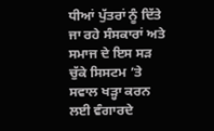ਧੀਆਂ ਪੁੱਤਰਾਂ ਨੂੰ ਦਿੱਤੇ ਜਾ ਰਹੇ ਸੰਸਕਾਰਾਂ ਅਤੇ ਸਮਾਜ ਦੇ ਇਸ ਸੜ ਚੁੱਕੇ ਸਿਸਟਮ ’ਤੇ ਸਵਾਲ ਖੜ੍ਹਾ ਕਰਨ ਲਈ ਵੰਗਾਰਦੇ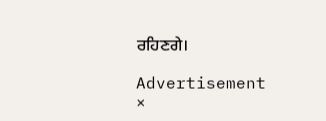ਰਹਿਣਗੇ।

Advertisement
×